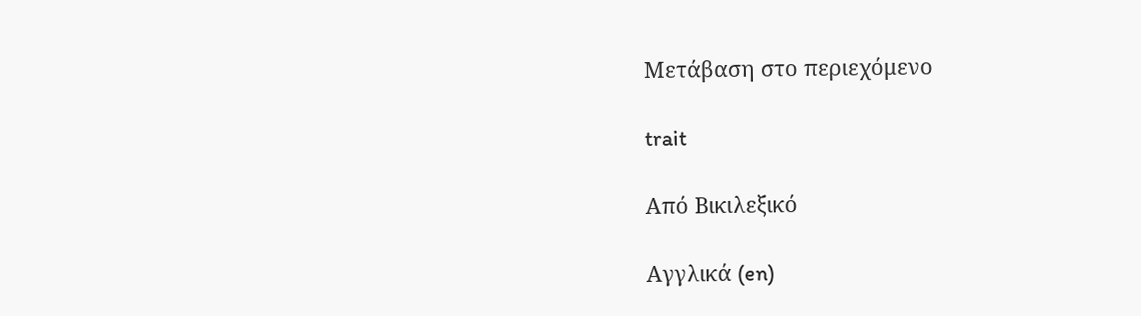Μετάβαση στο περιεχόμενο

trait

Από Βικιλεξικό

Αγγλικά (en)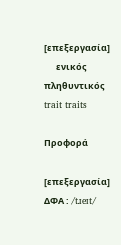[επεξεργασία]
      ενικός         πληθυντικός
trait traits

Προφορά

[επεξεργασία]
ΔΦΑ : /tɹeɪt/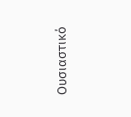Ουσιαστικό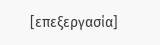[επεξεργασία]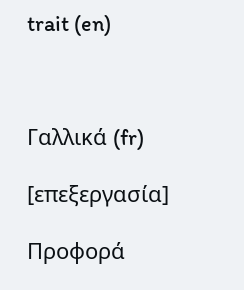trait (en)



Γαλλικά (fr)

[επεξεργασία]

Προφορά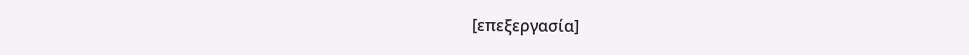[επεξεργασία]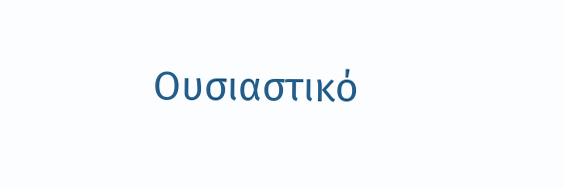Ουσιαστικό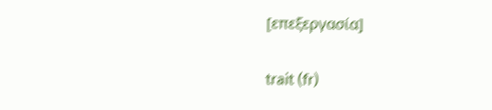[επεξεργασία]

trait (fr)